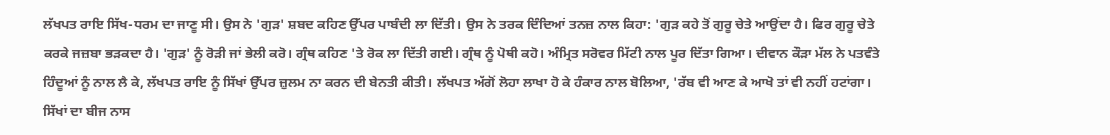ਲੱਖਪਤ ਰਾਇ ਸਿੱਖ-ਧਰਮ ਦਾ ਜਾਣੂ ਸੀ। ਉਸ ਨੇ 'ਗੁੜ' ਸ਼ਬਦ ਕਹਿਣ ਉੱਪਰ ਪਾਬੰਦੀ ਲਾ ਦਿੱਤੀ। ਉਸ ਨੇ ਤਰਕ ਦਿੰਦਿਆਂ ਤਨਜ਼ ਨਾਲ ਕਿਹਾ: 'ਗੁੜ ਕਹੇ ਤੋਂ ਗੁਰੂ ਚੇਤੇ ਆਉਂਦਾ ਹੈ। ਫਿਰ ਗੁਰੂ ਚੇਤੇ ਕਰਕੇ ਜਜ਼ਬਾ ਭੜਕਦਾ ਹੈ। 'ਗੁੜ' ਨੂੰ ਰੋੜੀ ਜਾਂ ਭੇਲੀ ਕਰੋ। ਗ੍ਰੰਥ ਕਹਿਣ 'ਤੇ ਰੋਕ ਲਾ ਦਿੱਤੀ ਗਈ। ਗ੍ਰੰਥ ਨੂੰ ਪੋਥੀ ਕਹੋ। ਅੰਮ੍ਰਿਤ ਸਰੋਵਰ ਮਿੱਟੀ ਨਾਲ ਪੂਰ ਦਿੱਤਾ ਗਿਆ। ਦੀਵਾਨ ਕੌੜਾ ਮੱਲ ਨੇ ਪਤਵੰਤੇ ਹਿੰਦੂਆਂ ਨੂੰ ਨਾਲ ਲੈ ਕੇ, ਲੱਖਪਤ ਰਾਇ ਨੂੰ ਸਿੱਖਾਂ ਉੱਪਰ ਜ਼ੁਲਮ ਨਾ ਕਰਨ ਦੀ ਬੇਨਤੀ ਕੀਤੀ। ਲੱਖਪਤ ਅੱਗੋਂ ਲੋਹਾ ਲਾਖਾ ਹੋ ਕੇ ਹੰਕਾਰ ਨਾਲ ਬੋਲਿਆ, 'ਰੱਬ ਵੀ ਆਣ ਕੇ ਆਖੋ ਤਾਂ ਵੀ ਨਹੀਂ ਹਟਾਂਗਾ। ਸਿੱਖਾਂ ਦਾ ਬੀਜ ਨਾਸ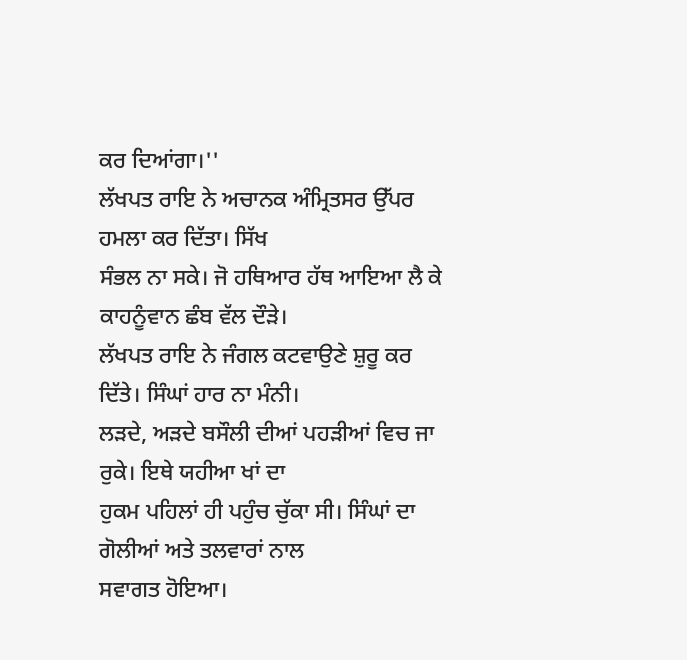ਕਰ ਦਿਆਂਗਾ।''
ਲੱਖਪਤ ਰਾਇ ਨੇ ਅਚਾਨਕ ਅੰਮ੍ਰਿਤਸਰ ਉੱਪਰ ਹਮਲਾ ਕਰ ਦਿੱਤਾ। ਸਿੱਖ
ਸੰਭਲ ਨਾ ਸਕੇ। ਜੋ ਹਥਿਆਰ ਹੱਥ ਆਇਆ ਲੈ ਕੇ ਕਾਹਨੂੰਵਾਨ ਛੰਬ ਵੱਲ ਦੌੜੇ।
ਲੱਖਪਤ ਰਾਇ ਨੇ ਜੰਗਲ ਕਟਵਾਉਣੇ ਸ਼ੁਰੂ ਕਰ ਦਿੱਤੇ। ਸਿੰਘਾਂ ਹਾਰ ਨਾ ਮੰਨੀ।
ਲੜਦੇ, ਅੜਦੇ ਬਸੌਲੀ ਦੀਆਂ ਪਹੜੀਆਂ ਵਿਚ ਜਾ ਰੁਕੇ। ਇਥੇ ਯਹੀਆ ਖਾਂ ਦਾ
ਹੁਕਮ ਪਹਿਲਾਂ ਹੀ ਪਹੁੰਚ ਚੁੱਕਾ ਸੀ। ਸਿੰਘਾਂ ਦਾ ਗੋਲੀਆਂ ਅਤੇ ਤਲਵਾਰਾਂ ਨਾਲ
ਸਵਾਗਤ ਹੋਇਆ।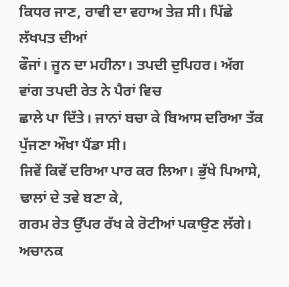ਕਿਧਰ ਜਾਣ, ਰਾਵੀ ਦਾ ਵਹਾਅ ਤੇਜ਼ ਸੀ। ਪਿੱਛੇ ਲੱਖਪਤ ਦੀਆਂ
ਫੌਜਾਂ। ਜੂਨ ਦਾ ਮਹੀਨਾ। ਤਪਦੀ ਦੁਪਿਹਰ। ਅੱਗ ਵਾਂਗ ਤਪਦੀ ਰੇਤ ਨੇ ਪੈਰਾਂ ਵਿਚ
ਛਾਲੇ ਪਾ ਦਿੱਤੇ। ਜਾਨਾਂ ਬਚਾ ਕੇ ਬਿਆਸ ਦਰਿਆ ਤੱਕ ਪੁੱਜਣਾ ਔਖਾ ਪੈਂਡਾ ਸੀ।
ਜਿਵੇਂ ਕਿਵੇਂ ਦਰਿਆ ਪਾਰ ਕਰ ਲਿਆ। ਭੁੱਖੇ ਪਿਆਸੇ, ਢਾਲਾਂ ਦੇ ਤਵੇ ਬਣਾ ਕੇ,
ਗਰਮ ਰੇਤ ਉੱਪਰ ਰੱਖ ਕੇ ਰੋਟੀਆਂ ਪਕਾਉਣ ਲੱਗੇ। ਅਚਾਨਕ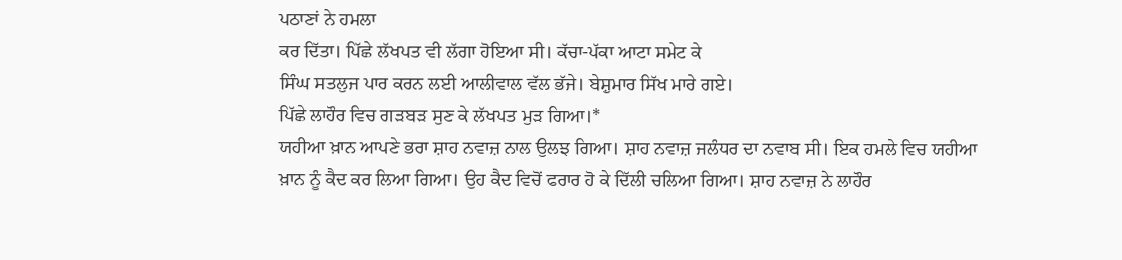ਪਠਾਣਾਂ ਨੇ ਹਮਲਾ
ਕਰ ਦਿੱਤਾ। ਪਿੱਛੇ ਲੱਖਪਤ ਵੀ ਲੱਗਾ ਹੋਇਆ ਸੀ। ਕੱਚਾ-ਪੱਕਾ ਆਟਾ ਸਮੇਟ ਕੇ
ਸਿੰਘ ਸਤਲੁਜ ਪਾਰ ਕਰਨ ਲਈ ਆਲੀਵਾਲ ਵੱਲ ਭੱਜੇ। ਬੇਸ਼ੁਮਾਰ ਸਿੱਖ ਮਾਰੇ ਗਏ।
ਪਿੱਛੇ ਲਾਹੌਰ ਵਿਚ ਗੜਬੜ ਸੁਣ ਕੇ ਲੱਖਪਤ ਮੁੜ ਗਿਆ।*
ਯਹੀਆ ਖ਼ਾਨ ਆਪਣੇ ਭਰਾ ਸ਼ਾਹ ਨਵਾਜ਼ ਨਾਲ ਉਲਝ ਗਿਆ। ਸ਼ਾਹ ਨਵਾਜ਼ ਜਲੰਧਰ ਦਾ ਨਵਾਬ ਸੀ। ਇਕ ਹਮਲੇ ਵਿਚ ਯਹੀਆ ਖ਼ਾਨ ਨੂੰ ਕੈਦ ਕਰ ਲਿਆ ਗਿਆ। ਉਹ ਕੈਦ ਵਿਚੋਂ ਫਰਾਰ ਹੋ ਕੇ ਦਿੱਲੀ ਚਲਿਆ ਗਿਆ। ਸ਼ਾਹ ਨਵਾਜ਼ ਨੇ ਲਾਹੌਰ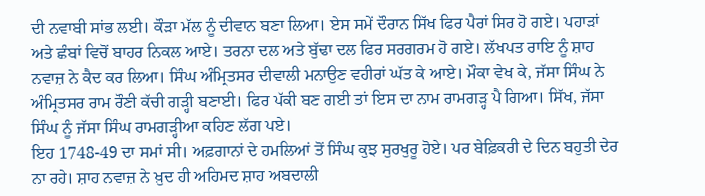ਦੀ ਨਵਾਬੀ ਸਾਂਭ ਲਈ। ਕੌੜਾ ਮੱਲ ਨੂੰ ਦੀਵਾਨ ਬਣਾ ਲਿਆ। ਏਸ ਸਮੇਂ ਦੌਰਾਨ ਸਿੱਖ ਫਿਰ ਪੈਰਾਂ ਸਿਰ ਹੋ ਗਏ। ਪਹਾੜਾਂ ਅਤੇ ਛੰਬਾਂ ਵਿਚੋਂ ਬਾਹਰ ਨਿਕਲ ਆਏ। ਤਰਨਾ ਦਲ ਅਤੇ ਬੁੱਢਾ ਦਲ ਫਿਰ ਸਰਗਰਮ ਹੋ ਗਏ। ਲੱਖਪਤ ਰਾਇ ਨੂੰ ਸ਼ਾਹ ਨਵਾਜ਼ ਨੇ ਕੈਦ ਕਰ ਲਿਆ। ਸਿੰਘ ਅੰਮ੍ਰਿਤਸਰ ਦੀਵਾਲੀ ਮਨਾਉਣ ਵਹੀਰਾਂ ਘੱਤ ਕੇ ਆਏ। ਮੌਕਾ ਵੇਖ ਕੇ, ਜੱਸਾ ਸਿੰਘ ਨੇ ਅੰਮ੍ਰਿਤਸਰ ਰਾਮ ਰੌਣੀ ਕੱਚੀ ਗੜ੍ਹੀ ਬਣਾਈ। ਫਿਰ ਪੱਕੀ ਬਣ ਗਈ ਤਾਂ ਇਸ ਦਾ ਨਾਮ ਰਾਮਗੜ੍ਹ ਪੈ ਗਿਆ। ਸਿੱਖ, ਜੱਸਾ ਸਿੰਘ ਨੂੰ ਜੱਸਾ ਸਿੰਘ ਰਾਮਗੜ੍ਹੀਆ ਕਹਿਣ ਲੱਗ ਪਏ।
ਇਹ 1748-49 ਦਾ ਸਮਾਂ ਸੀ। ਅਫ਼ਗਾਨਾਂ ਦੇ ਹਮਲਿਆਂ ਤੋਂ ਸਿੰਘ ਕੁਝ ਸੁਰਖੁਰੂ ਹੋਏ। ਪਰ ਬੇਫ਼ਿਕਰੀ ਦੇ ਦਿਨ ਬਹੁਤੀ ਦੇਰ ਨਾ ਰਹੇ। ਸ਼ਾਹ ਨਵਾਜ਼ ਨੇ ਖ਼ੁਦ ਹੀ ਅਹਿਮਦ ਸ਼ਾਹ ਅਬਦਾਲੀ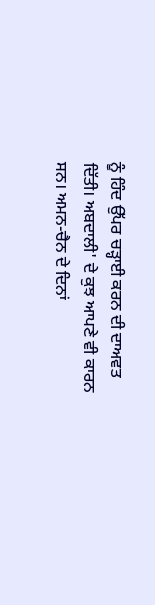ਨੂੰ ਹਿੰਦ ਉੱਪਰ ਚੜ੍ਹਾਈ ਕਰਨ ਦੀ ਦਾਅਵਤ ਦਿੱਤੀ। ਅਬਦਾਲੀ' ਦੇ ਕੁਝ ਆਪਣੇ ਵੀ ਕਾਰਨ ਸਨ। ਅਮਨ-ਚੈਨ ਦੇ ਦਿਨਾਂ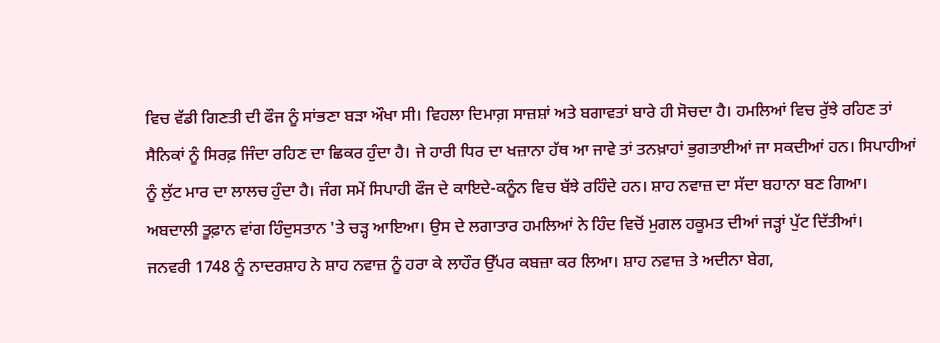ਵਿਚ ਵੱਡੀ ਗਿਣਤੀ ਦੀ ਫੌਜ ਨੂੰ ਸਾਂਭਣਾ ਬੜਾ ਔਖਾ ਸੀ। ਵਿਹਲਾ ਦਿਮਾਗ਼ ਸਾਜ਼ਸ਼ਾਂ ਅਤੇ ਬਗਾਵਤਾਂ ਬਾਰੇ ਹੀ ਸੋਚਦਾ ਹੈ। ਹਮਲਿਆਂ ਵਿਚ ਰੁੱਝੇ ਰਹਿਣ ਤਾਂ ਸੈਨਿਕਾਂ ਨੂੰ ਸਿਰਫ਼ ਜਿੰਦਾ ਰਹਿਣ ਦਾ ਛਿਕਰ ਹੁੰਦਾ ਹੈ। ਜੇ ਹਾਰੀ ਧਿਰ ਦਾ ਖਜ਼ਾਨਾ ਹੱਥ ਆ ਜਾਵੇ ਤਾਂ ਤਨਖ਼ਾਹਾਂ ਭੁਗਤਾਈਆਂ ਜਾ ਸਕਦੀਆਂ ਹਨ। ਸਿਪਾਹੀਆਂ ਨੂੰ ਲੁੱਟ ਮਾਰ ਦਾ ਲਾਲਚ ਹੁੰਦਾ ਹੈ। ਜੰਗ ਸਮੇਂ ਸਿਪਾਹੀ ਫੌਜ ਦੇ ਕਾਇਦੇ-ਕਨੂੰਨ ਵਿਚ ਬੱਝੇ ਰਹਿੰਦੇ ਹਨ। ਸ਼ਾਹ ਨਵਾਜ਼ ਦਾ ਸੱਦਾ ਬਹਾਨਾ ਬਣ ਗਿਆ। ਅਬਦਾਲੀ ਤੂਫ਼ਾਨ ਵਾਂਗ ਹਿੰਦੁਸਤਾਨ 'ਤੇ ਚੜ੍ਹ ਆਇਆ। ਉਸ ਦੇ ਲਗਾਤਾਰ ਹਮਲਿਆਂ ਨੇ ਹਿੰਦ ਵਿਚੋਂ ਮੁਗਲ ਹਕੂਮਤ ਦੀਆਂ ਜੜ੍ਹਾਂ ਪੁੱਟ ਦਿੱਤੀਆਂ।
ਜਨਵਰੀ 1748 ਨੂੰ ਨਾਦਰਸ਼ਾਹ ਨੇ ਸ਼ਾਹ ਨਵਾਜ਼ ਨੂੰ ਹਰਾ ਕੇ ਲਾਹੌਰ ਉੱਪਰ ਕਬਜ਼ਾ ਕਰ ਲਿਆ। ਸ਼ਾਹ ਨਵਾਜ਼ ਤੇ ਅਦੀਨਾ ਬੇਗ,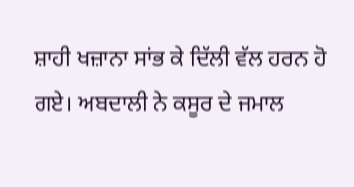ਸ਼ਾਹੀ ਖਜ਼ਾਨਾ ਸਾਂਭ ਕੇ ਦਿੱਲੀ ਵੱਲ ਹਰਨ ਹੋ ਗਏ। ਅਬਦਾਲੀ ਨੇ ਕਸੂਰ ਦੇ ਜਮਾਲ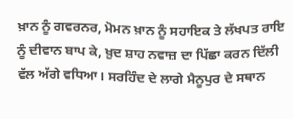ਖ਼ਾਨ ਨੂੰ ਗਵਰਨਰ, ਮੋਮਨ ਖ਼ਾਨ ਨੂੰ ਸਹਾਇਕ ਤੇ ਲੱਖਪਤ ਰਾਇ ਨੂੰ ਦੀਵਾਨ ਬਾਪ ਕੇ, ਖ਼ੁਦ ਸ਼ਾਹ ਨਵਾਜ਼ ਦਾ ਪਿੱਛਾ ਕਰਨ ਦਿੱਲੀ ਵੱਲ ਅੱਗੇ ਵਧਿਆ। ਸਰਹਿੰਦ ਦੇ ਲਾਗੇ ਮੈਨੂਪੁਰ ਦੇ ਸਥਾਨ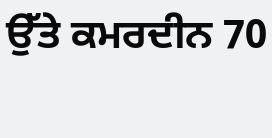ਉੱਤੇ ਕਮਰਦੀਨ 70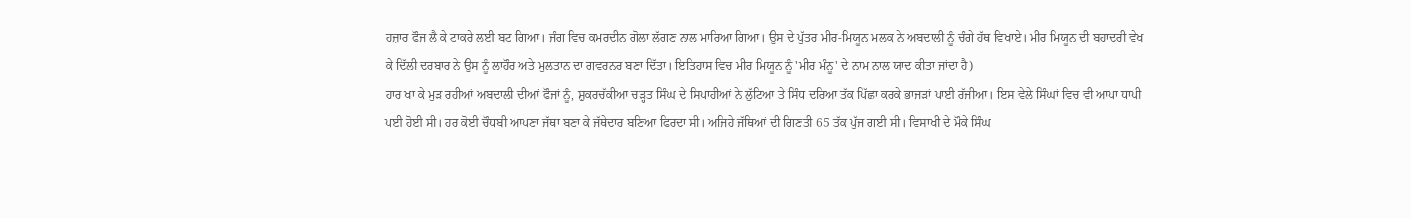ਹਜ਼ਾਰ ਫੌਜ ਲੈ ਕੇ ਟਾਕਰੇ ਲਈ ਬਟ ਗਿਆ। ਜੰਗ ਵਿਚ ਕਮਰਦੀਨ ਗੋਲਾ ਲੱਗਣ ਨਾਲ ਮਾਰਿਆ ਗਿਆ। ਉਸ ਦੇ ਪੁੱਤਰ ਮੀਰ-ਮਿਯੂਨ ਮਲਕ ਨੇ ਅਬਦਾਲੀ ਨੂੰ ਚੰਗੇ ਹੱਥ ਵਿਖਾਏ। ਮੀਰ ਮਿਯੂਨ ਦੀ ਬਹਾਦਰੀ ਵੇਖ ਕੇ ਦਿੱਲੀ ਦਰਬਾਰ ਨੇ ਉਸ ਨੂੰ ਲਾਹੌਰ ਅਤੇ ਮੁਲਤਾਨ ਦਾ ਗਵਰਨਰ ਬਣਾ ਦਿੱਤਾ। ਇਤਿਹਾਸ ਵਿਚ ਮੀਰ ਮਿਯੂਨ ਨੂੰ 'ਮੀਰ ਮੰਨੂ' ਦੇ ਨਾਮ ਨਾਲ ਯਾਦ ਕੀਤਾ ਜਾਂਦਾ ਹੈ)
ਹਾਰ ਖਾ ਕੇ ਮੁੜ ਰਹੀਆਂ ਅਬਦਾਲੀ ਦੀਆਂ ਫੌਜਾਂ ਨੂੰ, ਸ਼ੁਕਰਚੱਕੀਆ ਚੜ੍ਹਤ ਸਿੰਘ ਦੇ ਸਿਪਾਹੀਆਂ ਨੇ ਲੁੱਟਿਆ ਤੇ ਸਿੰਧ ਦਰਿਆ ਤੱਕ ਪਿੱਛਾ ਕਰਕੇ ਭਾਜੜਾਂ ਪਾਈ ਰੱਜੀਆ। ਇਸ ਵੇਲੇ ਸਿੰਘਾਂ ਵਿਚ ਵੀ ਆਪਾ ਧਾਪੀ ਪਈ ਹੋਈ ਸੀ। ਹਰ ਕੋਈ ਚੌਧਬੀ ਆਪਣਾ ਜੱਥਾ ਬਣਾ ਕੇ ਜੱਥੇਦਾਰ ਬਣਿਆ ਫਿਰਦਾ ਸੀ। ਅਜਿਹੇ ਜੱਥਿਆਂ ਦੀ ਗਿਣਤੀ 65 ਤੱਕ ਪੁੱਜ ਗਈ ਸੀ। ਵਿਸਾਖੀ ਦੇ ਮੌਕੇ ਸਿੰਘ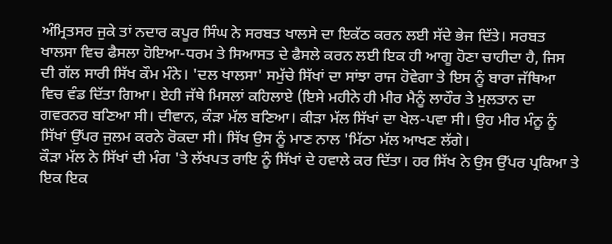ਅੰਮ੍ਰਿਤਸਰ ਜੁਕੇ ਤਾਂ ਨਦਾਰ ਕਪੂਰ ਸਿੰਘ ਨੇ ਸਰਬਤ ਖਾਲਸੇ ਦਾ ਇਕੱਠ ਕਰਨ ਲਈ ਸੱਦੇ ਭੇਜ ਦਿੱਤੇ। ਸਰਬਤ ਖਾਲਸਾ ਵਿਚ ਫੈਸਲਾ ਹੋਇਆ-ਧਰਮ ਤੇ ਸਿਆਸਤ ਦੇ ਫੈਸਲੇ ਕਰਨ ਲਈ ਇਕ ਹੀ ਆਗੂ ਹੋਣਾ ਚਾਹੀਦਾ ਹੈ, ਜਿਸ ਦੀ ਗੱਲ ਸਾਰੀ ਸਿੱਖ ਕੌਮ ਮੰਨੇ। 'ਦਲ ਖਾਲਸਾ' ਸਮੁੱਚੇ ਸਿੱਖਾਂ ਦਾ ਸਾਂਝਾ ਰਾਜ ਹੋਵੇਗਾ ਤੇ ਇਸ ਨੂੰ ਬਾਰਾ ਜੱਥਿਆ ਵਿਚ ਵੰਡ ਦਿੱਤਾ ਗਿਆ। ਏਹੀ ਜੱਥੇ ਮਿਸਲਾਂ ਕਹਿਲਾਏ (ਇਸੇ ਮਹੀਨੇ ਹੀ ਮੀਰ ਮੈਨੂੰ ਲਾਹੌਰ ਤੇ ਮੁਲਤਾਨ ਦਾ ਗਵਰਨਰ ਬਣਿਆ ਸੀ। ਦੀਵਾਨ, ਕੰੜਾ ਮੱਲ ਬਣਿਆ। ਕੀੜਾ ਮੱਲ ਸਿੱਖਾਂ ਦਾ ਖੇਲ-ਪਵਾ ਸੀ। ਉਹ ਮੀਰ ਮੰਨੂ ਨੂੰ ਸਿੱਖਾਂ ਉੱਪਰ ਜੁਲਮ ਕਰਨੇ ਰੋਕਦਾ ਸੀ। ਸਿੱਖ ਉਸ ਨੂੰ ਮਾਣ ਨਾਲ 'ਮਿੱਠਾ ਮੱਲ ਆਖਣ ਲੱਗੇ।
ਕੌੜਾ ਮੱਲ ਨੇ ਸਿੱਖਾਂ ਦੀ ਮੰਗ 'ਤੇ ਲੱਖਪਤ ਰਾਇ ਨੂੰ ਸਿੱਖਾਂ ਦੇ ਹਵਾਲੇ ਕਰ ਦਿੱਤਾ। ਹਰ ਸਿੱਖ ਨੇ ਉਸ ਉੱਪਰ ਪ੍ਰਕਿਆ ਤੇ ਇਕ ਇਕ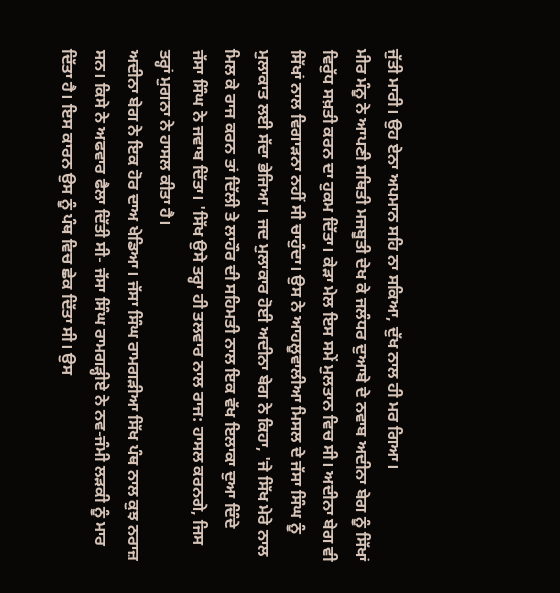ਜੁੱਤੀ ਮਾਰੀ। ਉਹ ਏਨਾ ਅਪਮਾਨ ਸਹਿ ਨਾ ਸਕਿਆ, ਦੁੱਖ ਨਾਲ ਹੀ ਮਰ ਗਿਆ।
ਮੀਰ ਮੰਨੂ ਨੇ ਆਪਣੀ ਸਥਿਤੀ ਮਜਬੂਤੀ ਦੇਖ ਕੇ ਜਲੰਧਰ ਦੁਆਬੇ ਦੇ ਨਵਾਬ ਅਦੀਨਾ ਬੇਗ ਨੂੰ ਸਿੱਖਾਂ ਵਿਰੁੱਧ ਸਖ਼ਤੀ ਕਰਨ ਦਾ ਹੁਕਮ ਦਿੱਤਾ। ਕੇੜਾ ਮੇਲ ਇਸ ਸਮੇਂ ਮੁਲਤਾਨ ਵਿਚ ਸੀ। ਅਦੀਨਾ ਬੇਗ ਵੀ ਸਿੱਖਾਂ ਨਾਲ ਵਿਗਾੜਨਾ ਨਹੀਂ ਸੀ ਚਾਹੁੰਦਾ। ਉਸ ਨੇ ਆਹਲੂਵਾਲੀਆ ਮਿਸਲ ਦੇ ਜੱਸਾ ਸਿੰਘ ਨੂੰ ਮੁਲਾਕਾਤ ਲਈ ਸੱਦਾ ਭੇਜਿਆ। ਜਦ ਮੁਲਾਕਾਰ ਹੋਈ ਅਦੀਨਾ ਬੇਗ ਨੇ ਕਿਹਾ, 'ਜੇ ਸਿੱਖ ਮੇਰੇ ਨਾਲ ਮਿਲ ਕੇ ਰਾਜ ਕਰਨ ਤਾਂ ਦਿੱਲੀ ਤੇ ਲਾਹੌਰ ਦੀ ਸਹਿਮਤੀ ਨਾਲ ਇਕ ਵੱਖ ਇਲਾਕਾ ਦੁਆ ਦਿੰਦੇ
ਜੱਸਾ ਸਿੰਘ ਨੇ ਜਵਾਬ ਦਿੱਤਾ। 'ਸਿੱਖ ਉਸੇ ਤਰ੍ਹਾ ਹੀ ਤਲਵਾਰ ਨਾਲ ਰਾਜ: ਹਾਸਲ ਕਰਨਗੇ, ਜਿਸ ਤਰ੍ਹਾਂ ਮੁਗਨਾ ਨੇ ਹਾਸਲ ਕੀਤਾ ਹੈ।
ਅਦੀਨਾ ਬੇਗ ਨੇ ਇਕ ਹੋਰ ਦਾਅ ਖੇਡਿਆ। ਜੱਸਾ ਸਿੰਘ ਰਾਮਗੜੀਆ ਸਿੱਖ ਪੰਥ ਨਾਲ ਕੁਝ ਨਰਾਜ਼ ਸਨ। ਕਿਸੇ ਨੇ ਅਫਵਾਰ ਫੈਲਾ ਦਿੱਤੀ ਸੀ- ਜੱਸਾ ਸਿੰਘ ਰਾਮਗੜ੍ਹੀਏ ਨੇ ਨਵ-ਜੰਮੀ ਲੜਕੀ ਨੂੰ ਮਾਰ ਦਿੱਤਾ ਹੈ। ਇਸ ਕਾਰਨ ਉਸ ਨੂੰ ਪੰਥ ਵਿਚ ਛੇਕ ਦਿੱਤਾ ਸੀ। ਉਸ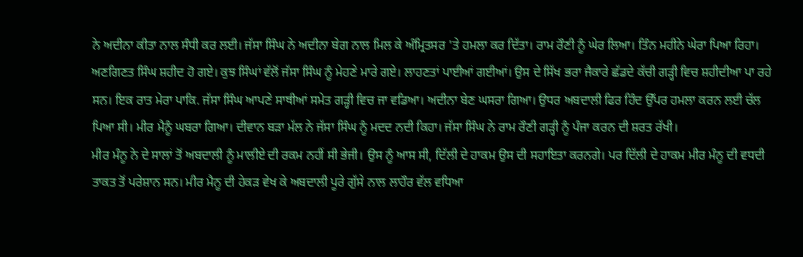ਨੇ ਅਦੀਨਾ ਕੀਤਾ ਨਾਲ ਸੰਧੀ ਕਰ ਲਈ। ਜੱਸਾ ਸਿੰਘ ਨੇ ਅਦੀਨਾ ਬੇਗ ਨਾਲ ਮਿਲ ਕੇ ਅੰਮ੍ਰਿਤਸਰ 'ਤੇ ਹਮਲਾ ਕਰ ਦਿੱਤਾ। ਰਾਮ ਰੌਣੀ ਨੂੰ ਘੇਰ ਲਿਆ। ਤਿੰਨ ਮਹੀਨੇ ਘੇਰਾ ਪਿਆ ਰਿਹਾ। ਅਣਗਿਣਤ ਸਿੰਘ ਸ਼ਹੀਦ ਹੋ ਗਏ। ਕੁਝ ਸਿੰਘਾਂ ਵੱਲੋਂ ਜੱਸਾ ਸਿੰਘ ਨੂੰ ਮੇਹਣੇ ਮਾਰੇ ਗਏ। ਲਾਹਣਤਾਂ ਪਾਈਆਂ ਗਈਆਂ। ਉਸ ਦੇ ਸਿੱਖ ਭਰਾ ਜੈਕਾਰੇ ਛੱਡਦੇ ਕੱਚੀ ਗੜ੍ਹੀ ਵਿਚ ਸ਼ਹੀਦੀਆ ਪਾ ਰਹੇ ਸਨ। ਇਕ ਰਾਤ ਮੇਰਾ ਪਾਕਿ. ਜੱਸਾ ਸਿੰਘ ਆਪਣੇ ਸਾਥੀਆਂ ਸਮੇਤ ਗੜ੍ਹੀ ਵਿਚ ਜਾ ਵਡਿਆ। ਅਦੀਨਾ ਬੇਣ ਘਸਰਾ ਗਿਆ। ਉਧਰ ਅਬਦਾਲੀ ਫਿਰ ਹਿੰਦ ਉੱਪਰ ਹਮਲਾ ਕਰਨ ਲਈ ਚੱਲ ਪਿਆ ਸੀ। ਮੀਰ ਮੈਨੂੰ ਘਬਰਾ ਗਿਆ। ਦੀਵਾਨ ਬੜਾ ਮੱਲ ਨੇ ਜੱਸਾ ਸਿੰਘ ਨੂੰ ਮਦਦ ਨਦੀ ਕਿਹਾ। ਜੱਸਾ ਸਿੰਘ ਨੇ ਰਾਮ ਰੌਣੀ ਗੜ੍ਹੀ ਨੂੰ ਪੰਜਾ ਕਰਨ ਦੀ ਸ਼ਰਤ ਰੱਖੀ।
ਮੀਰ ਮੰਨੂ ਨੇ ਦੇ ਸਾਲਾਂ ਤੋਂ ਅਬਦਾਲੀ ਨੂੰ ਮਾਲੀਏ ਦੀ ਰਕਮ ਨਹੀਂ ਸੀ ਭੇਜੀ। ਉਸ ਨੂੰ ਆਸ ਸੀ, ਦਿੱਲੀ ਦੇ ਹਾਕਮ ਉਸ ਦੀ ਸਹਾਇਤਾ ਕਰਨਗੇ। ਪਰ ਦਿੱਲੀ ਦੇ ਹਾਕਮ ਮੀਰ ਮੰਨੂ ਦੀ ਵਧਦੀ ਤਾਕਤ ਤੋਂ ਪਰੇਸ਼ਾਨ ਸਨ। ਮੀਰ ਮੈਨੂ ਦੀ ਹੇਕੜ ਵੇਖ ਕੇ ਅਬਦਾਲੀ ਪੂਰੇ ਗੁੱਸੇ ਨਾਲ ਲਾਹੌਰ ਵੱਲ ਵਧਿਆ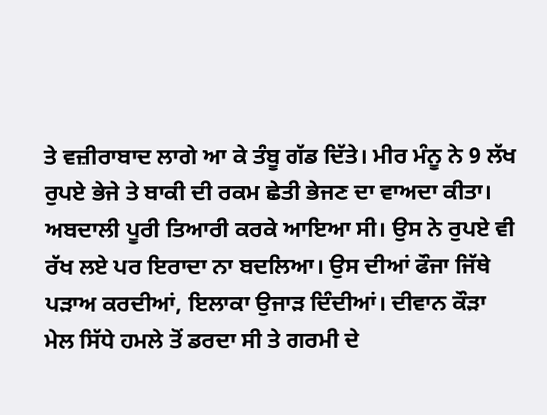ਤੇ ਵਜ਼ੀਰਾਬਾਦ ਲਾਗੇ ਆ ਕੇ ਤੰਬੂ ਗੱਡ ਦਿੱਤੇ। ਮੀਰ ਮੰਨੂ ਨੇ 9 ਲੱਖ ਰੁਪਏ ਭੇਜੇ ਤੇ ਬਾਕੀ ਦੀ ਰਕਮ ਛੇਤੀ ਭੇਜਣ ਦਾ ਵਾਅਦਾ ਕੀਤਾ। ਅਬਦਾਲੀ ਪੂਰੀ ਤਿਆਰੀ ਕਰਕੇ ਆਇਆ ਸੀ। ਉਸ ਨੇ ਰੁਪਏ ਵੀ ਰੱਖ ਲਏ ਪਰ ਇਰਾਦਾ ਨਾ ਬਦਲਿਆ। ਉਸ ਦੀਆਂ ਫੌਜਾ ਜਿੱਥੇ ਪੜਾਅ ਕਰਦੀਆਂ, ਇਲਾਕਾ ਉਜਾੜ ਦਿੰਦੀਆਂ। ਦੀਵਾਨ ਕੌੜਾ ਮੇਲ ਸਿੱਧੇ ਹਮਲੇ ਤੋਂ ਡਰਦਾ ਸੀ ਤੇ ਗਰਮੀ ਦੇ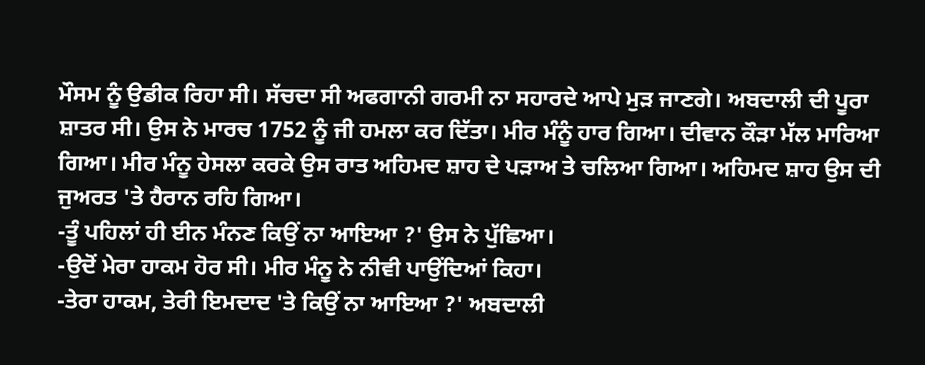ਮੌਸਮ ਨੂੰ ਉਡੀਕ ਰਿਹਾ ਸੀ। ਸੱਚਦਾ ਸੀ ਅਫਗਾਨੀ ਗਰਮੀ ਨਾ ਸਹਾਰਦੇ ਆਪੇ ਮੁੜ ਜਾਣਗੇ। ਅਬਦਾਲੀ ਦੀ ਪੂਰਾ ਸ਼ਾਤਰ ਸੀ। ਉਸ ਨੇ ਮਾਰਚ 1752 ਨੂੰ ਜੀ ਹਮਲਾ ਕਰ ਦਿੱਤਾ। ਮੀਰ ਮੰਨੂੰ ਹਾਰ ਗਿਆ। ਦੀਵਾਨ ਕੌੜਾ ਮੱਲ ਮਾਰਿਆ ਗਿਆ। ਮੀਰ ਮੰਨੂ ਹੇਸਲਾ ਕਰਕੇ ਉਸ ਰਾਤ ਅਹਿਮਦ ਸ਼ਾਹ ਦੇ ਪੜਾਅ ਤੇ ਚਲਿਆ ਗਿਆ। ਅਹਿਮਦ ਸ਼ਾਹ ਉਸ ਦੀ ਜੁਅਰਤ 'ਤੇ ਹੈਰਾਨ ਰਹਿ ਗਿਆ।
-ਤੂੰ ਪਹਿਲਾਂ ਹੀ ਈਨ ਮੰਨਣ ਕਿਉਂ ਨਾ ਆਇਆ ?' ਉਸ ਨੇ ਪੁੱਛਿਆ।
-ਉਦੋਂ ਮੇਰਾ ਹਾਕਮ ਹੋਰ ਸੀ। ਮੀਰ ਮੰਨੂ ਨੇ ਨੀਵੀ ਪਾਉਂਦਿਆਂ ਕਿਹਾ।
-ਤੇਰਾ ਹਾਕਮ, ਤੇਰੀ ਇਮਦਾਦ 'ਤੇ ਕਿਉਂ ਨਾ ਆਇਆ ?' ਅਬਦਾਲੀ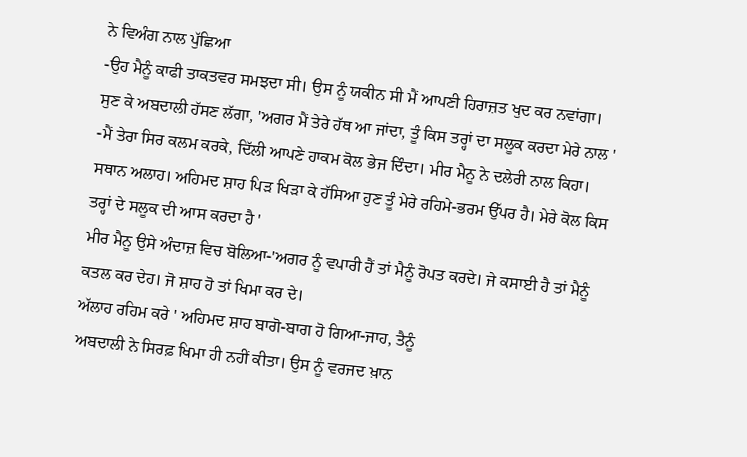ਨੇ ਵਿਅੰਗ ਨਾਲ ਪੁੱਛਿਆ
-ਉਹ ਮੈਨੂੰ ਕਾਫੀ ਤਾਕਤਵਰ ਸਮਝਦਾ ਸੀ। ਉਸ ਨੂੰ ਯਕੀਨ ਸੀ ਮੈਂ ਆਪਣੀ ਹਿਰਾਜ਼ਤ ਖੁਦ ਕਰ ਨਵਾਂਗਾ।
ਸੁਣ ਕੇ ਅਬਦਾਲੀ ਹੱਸਣ ਲੱਗਾ, 'ਅਗਰ ਮੈਂ ਤੇਰੇ ਹੱਥ ਆ ਜਾਂਦਾ, ਤੂੰ ਕਿਸ ਤਰ੍ਹਾਂ ਦਾ ਸਲੂਕ ਕਰਦਾ ਮੇਰੇ ਨਾਲ '
-ਮੈਂ ਤੇਰਾ ਸਿਰ ਕਲਮ ਕਰਕੇ, ਦਿੱਲੀ ਆਪਣੇ ਹਾਕਮ ਕੋਲ ਭੇਜ ਦਿੰਦਾ। ਮੀਰ ਮੈਨੂ ਨੇ ਦਲੇਰੀ ਨਾਲ ਕਿਹਾ।
ਸਥਾਨ ਅਲਾਹ। ਅਹਿਮਦ ਸ਼ਾਹ ਪਿੜ ਖਿੜਾ ਕੇ ਹੱਸਿਆ ਹੁਣ ਤੂੰ ਮੇਰੇ ਰਹਿਮੇ-ਭਰਮ ਉੱਪਰ ਹੈ। ਮੇਰੇ ਕੋਲ ਕਿਸ ਤਰ੍ਹਾਂ ਦੇ ਸਲੂਕ ਦੀ ਆਸ ਕਰਦਾ ਹੈ '
ਮੀਰ ਮੈਨੂ ਉਸੇ ਅੰਦਾਜ਼ ਵਿਚ ਬੋਲਿਆ-'ਅਗਰ ਨੂੰ ਵਪਾਰੀ ਹੈਂ ਤਾਂ ਮੈਨੂੰ ਰੋਪਤ ਕਰਦੇ। ਜੇ ਕਸਾਈ ਹੈ ਤਾਂ ਮੈਨੂੰ ਕਤਲ ਕਰ ਦੇਹ। ਜੋ ਸ਼ਾਹ ਹੋ ਤਾਂ ਖਿਮਾ ਕਰ ਦੇ।
ਅੱਲਾਹ ਰਹਿਮ ਕਰੇ ' ਅਹਿਮਦ ਸ਼ਾਹ ਬਾਗੋ-ਬਾਗ ਹੋ ਗਿਆ-ਜਾਹ, ਤੈਨੂੰ
ਅਬਦਾਲੀ ਨੇ ਸਿਰਫ਼ ਖਿਮਾ ਹੀ ਨਹੀਂ ਕੀਤਾ। ਉਸ ਨੂੰ ਵਰਜਦ ਖ਼ਾਨ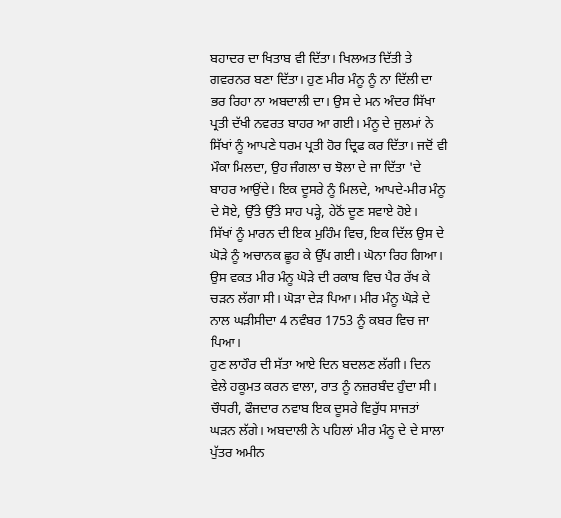ਬਹਾਦਰ ਦਾ ਖਿਤਾਬ ਵੀ ਦਿੱਤਾ। ਖਿਲਅਤ ਦਿੱਤੀ ਤੇ ਗਵਰਨਰ ਬਣਾ ਦਿੱਤਾ। ਹੁਣ ਮੀਰ ਮੰਨੂ ਨੂੰ ਨਾ ਦਿੱਲੀ ਦਾ ਭਰ ਰਿਹਾ ਨਾ ਅਬਦਾਲੀ ਦਾ। ਉਸ ਦੇ ਮਨ ਅੰਦਰ ਸਿੱਖਾ ਪ੍ਰਤੀ ਦੱਖੀ ਨਵਰਤ ਬਾਹਰ ਆ ਗਈ। ਮੰਨੂ ਦੇ ਜੁਲਮਾਂ ਨੇ ਸਿੱਖਾਂ ਨੂੰ ਆਪਣੇ ਧਰਮ ਪ੍ਰਤੀ ਹੋਰ ਦ੍ਰਿਫ ਕਰ ਦਿੱਤਾ। ਜਦੋਂ ਵੀ ਮੌਕਾ ਮਿਲਦਾ, ਉਹ ਜੰਗਲਾ ਚ ਝੋਲਾ ਦੇ ਜਾ ਦਿੱਤਾ 'ਦੇ ਬਾਹਰ ਆਉਂਦੇ। ਇਕ ਦੂਸਰੇ ਨੂੰ ਮਿਲਦੇ, ਆਪਦੇ-ਮੀਰ ਮੰਨੂ ਦੇ ਸੋਏ, ਉੱਤੇ ਉੱਤੇ ਸਾਹ ਪੜ੍ਹੇ, ਹੇਠੋਂ ਦੂਣ ਸਵਾਏ ਹੋਏ।
ਸਿੱਖਾਂ ਨੂੰ ਮਾਰਨ ਦੀ ਇਕ ਮੁਹਿੰਮ ਵਿਚ, ਇਕ ਦਿੱਲ ਉਸ ਦੇ ਘੋੜੇ ਨੂੰ ਅਚਾਨਕ ਛੂਹ ਕੇ ਉੱਪ ਗਈ। ਘੋਨਾ ਰਿਹ ਗਿਆ। ਉਸ ਵਕਤ ਮੀਰ ਮੰਨੂ ਘੋੜੇ ਦੀ ਰਕਾਬ ਵਿਚ ਪੈਰ ਰੱਖ ਕੇ ਚੜਨ ਲੱਗਾ ਸੀ। ਘੋੜਾ ਦੇੜ ਪਿਆ। ਮੀਰ ਮੰਨੂ ਘੋੜੇ ਦੇ ਨਾਲ ਘੜੀਸੀਦਾ 4 ਨਵੰਬਰ 1753 ਨੂੰ ਕਬਰ ਵਿਚ ਜਾ ਪਿਆ।
ਹੁਣ ਲਾਹੌਰ ਦੀ ਸੱਤਾ ਆਏ ਦਿਨ ਬਦਲਣ ਲੱਗੀ। ਦਿਨ ਵੇਲੇ ਹਕੂਮਤ ਕਰਨ ਵਾਲਾ, ਰਾਤ ਨੂੰ ਨਜ਼ਰਬੰਦ ਹੁੰਦਾ ਸੀ। ਚੌਧਰੀ, ਫੌਜਦਾਰ ਨਵਾਬ ਇਕ ਦੂਸਰੇ ਵਿਰੁੱਧ ਸਾਜਤਾਂ ਘੜਨ ਲੱਗੇ। ਅਬਦਾਲੀ ਨੇ ਪਹਿਲਾਂ ਮੀਰ ਮੰਨੂ ਦੇ ਦੇ ਸਾਲਾ ਪੁੱਤਰ ਅਮੀਨ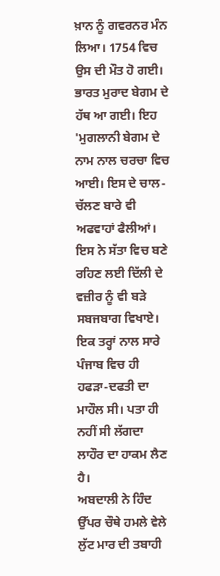ਖ਼ਾਨ ਨੂੰ ਗਵਰਨਰ ਮੰਨ ਲਿਆ। 1754 ਵਿਚ ਉਸ ਦੀ ਮੌਤ ਹੋ ਗਈ। ਭਾਰਤ ਮੁਰਾਦ ਬੇਗਮ ਦੇ ਹੱਥ ਆ ਗਈ। ਇਹ 'ਮੁਗਲਾਨੀ ਬੇਗਮ ਦੇ ਨਾਮ ਨਾਲ ਚਰਚਾ ਵਿਚ ਆਈ। ਇਸ ਦੇ ਚਾਲ-ਚੱਲਣ ਬਾਰੇ ਵੀ ਅਫਵਾਹਾਂ ਫੈਲੀਆਂ। ਇਸ ਨੇ ਸੱਤਾ ਵਿਚ ਬਣੇ ਰਹਿਣ ਲਈ ਦਿੱਲੀ ਦੇ ਵਜ਼ੀਰ ਨੂੰ ਵੀ ਬੜੇ ਸਬਜਬਾਗ ਵਿਖਾਏ। ਇਕ ਤਰ੍ਹਾਂ ਨਾਲ ਸਾਰੇ ਪੰਜਾਬ ਵਿਚ ਹੀ ਹਫੜਾ-ਦਫਤੀ ਦਾ ਮਾਹੌਲ ਸੀ। ਪਤਾ ਹੀ ਨਹੀਂ ਸੀ ਲੱਗਦਾ ਲਾਹੌਰ ਦਾ ਹਾਕਮ ਲੈਣ ਹੈ।
ਅਬਦਾਲੀ ਨੇ ਹਿੰਦ ਉੱਪਰ ਚੌਥੇ ਹਮਲੇ ਵੇਲੇ ਲੁੱਟ ਮਾਰ ਦੀ ਤਬਾਹੀ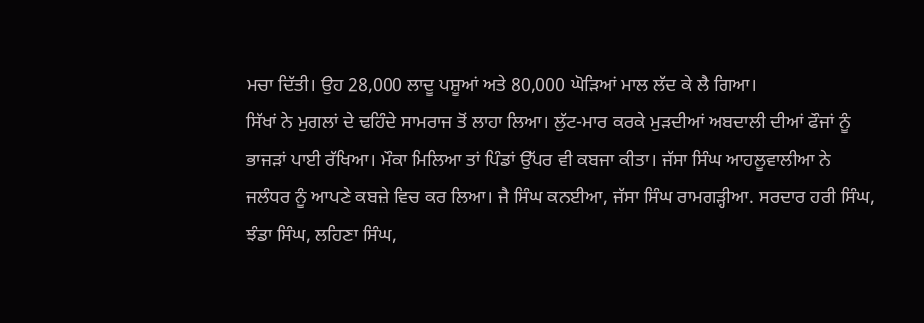ਮਚਾ ਦਿੱਤੀ। ਉਹ 28,000 ਲਾਦੂ ਪਸ਼ੂਆਂ ਅਤੇ 80,000 ਘੋੜਿਆਂ ਮਾਲ ਲੱਦ ਕੇ ਲੈ ਗਿਆ।
ਸਿੱਖਾਂ ਨੇ ਮੁਗਲਾਂ ਦੇ ਢਹਿੰਦੇ ਸਾਮਰਾਜ ਤੋਂ ਲਾਹਾ ਲਿਆ। ਲੁੱਟ-ਮਾਰ ਕਰਕੇ ਮੁੜਦੀਆਂ ਅਬਦਾਲੀ ਦੀਆਂ ਫੌਜਾਂ ਨੂੰ ਭਾਜੜਾਂ ਪਾਈ ਰੱਖਿਆ। ਮੌਕਾ ਮਿਲਿਆ ਤਾਂ ਪਿੰਡਾਂ ਉੱਪਰ ਵੀ ਕਬਜਾ ਕੀਤਾ। ਜੱਸਾ ਸਿੰਘ ਆਹਲੂਵਾਲੀਆ ਨੇ ਜਲੰਧਰ ਨੂੰ ਆਪਣੇ ਕਬਜ਼ੇ ਵਿਚ ਕਰ ਲਿਆ। ਜੈ ਸਿੰਘ ਕਨਈਆ, ਜੱਸਾ ਸਿੰਘ ਰਾਮਗੜ੍ਹੀਆ. ਸਰਦਾਰ ਹਰੀ ਸਿੰਘ, ਝੰਡਾ ਸਿੰਘ, ਲਹਿਣਾ ਸਿੰਘ,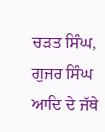ਚੜਤ ਸਿੰਘ, ਗੁਜਰ ਸਿੰਘ ਆਦਿ ਦੇ ਜੱਥੇ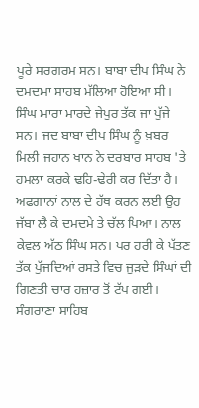ਪੂਰੇ ਸਰਗਰਮ ਸਨ। ਬਾਬਾ ਦੀਪ ਸਿੰਘ ਨੇ ਦਮਦਮਾ ਸਾਹਬ ਮੱਲਿਆ ਹੋਇਆ ਸੀ। ਸਿੰਘ ਮਾਰਾ ਮਾਰਦੇ ਜੇਪੁਰ ਤੱਕ ਜਾ ਪੁੱਜੇ ਸਨ। ਜਦ ਬਾਬਾ ਦੀਪ ਸਿੰਘ ਨੂੰ ਖ਼ਬਰ ਮਿਲੀ ਜਹਾਨ ਖਾਨ ਨੇ ਦਰਬਾਰ ਸਾਹਬ 'ਤੇ ਹਮਲਾ ਕਰਕੇ ਢਹਿ-ਢੇਰੀ ਕਰ ਦਿੱਤਾ ਹੈ। ਅਫਗਾਨਾਂ ਨਾਲ ਦੇ ਹੱਥ ਕਰਨ ਲਈ ਉਹ ਜੱਬਾ ਲੈ ਕੇ ਦਮਦਮੇ ਤੇ ਚੱਲ ਪਿਆ। ਨਾਲ ਕੇਵਲ ਅੱਠ ਸਿੰਘ ਸਨ। ਪਰ ਹਰੀ ਕੇ ਪੱਤਣ ਤੱਕ ਪੁੱਜਦਿਆਂ ਰਸਤੇ ਵਿਚ ਜੁੜਦੇ ਸਿੰਘਾਂ ਦੀ ਗਿਣਤੀ ਚਾਰ ਹਜ਼ਾਰ ਤੋਂ ਟੱਪ ਗਈ। ਸੰਗਰਾਣਾ ਸਾਹਿਬ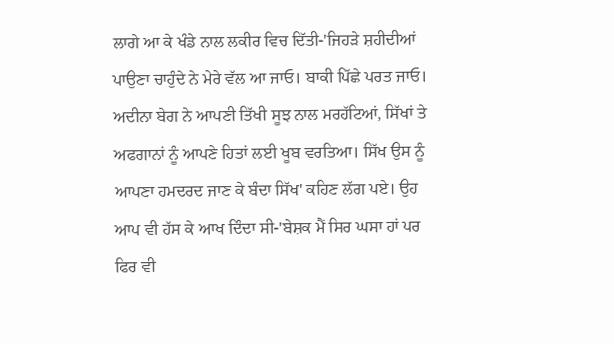ਲਾਗੇ ਆ ਕੇ ਖੰਡੇ ਨਾਲ ਲਕੀਰ ਵਿਚ ਦਿੱਤੀ-'ਜਿਹੜੇ ਸ਼ਹੀਦੀਆਂ ਪਾਉਣਾ ਚਾਹੁੰਦੇ ਨੇ ਮੇਰੇ ਵੱਲ ਆ ਜਾਓ। ਬਾਕੀ ਪਿੱਛੇ ਪਰਤ ਜਾਓ।
ਅਦੀਨਾ ਬੇਗ ਨੇ ਆਪਣੀ ਤਿੱਖੀ ਸੂਝ ਨਾਲ ਮਰਹੱਟਿਆਂ, ਸਿੱਖਾਂ ਤੇ ਅਫਗਾਨਾਂ ਨੂੰ ਆਪਣੇ ਹਿਤਾਂ ਲਈ ਖੂਬ ਵਰਤਿਆ। ਸਿੱਖ ਉਸ ਨੂੰ ਆਪਣਾ ਹਮਦਰਦ ਜਾਣ ਕੇ ਬੰਦਾ ਸਿੱਖ' ਕਹਿਣ ਲੱਗ ਪਏ। ਉਹ ਆਪ ਵੀ ਹੱਸ ਕੇ ਆਖ ਦਿੰਦਾ ਸੀ-'ਬੇਸ਼ਕ ਮੈਂ ਸਿਰ ਘਸਾ ਹਾਂ ਪਰ ਫਿਰ ਵੀ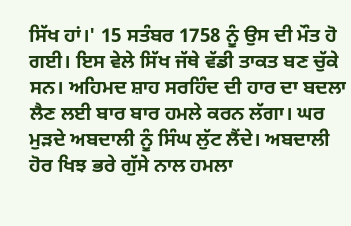ਸਿੱਖ ਹਾਂ।' 15 ਸਤੰਬਰ 1758 ਨੂੰ ਉਸ ਦੀ ਮੌਤ ਹੋ ਗਈ। ਇਸ ਵੇਲੇ ਸਿੱਖ ਜੱਥੇ ਵੱਡੀ ਤਾਕਤ ਬਣ ਚੁੱਕੇ ਸਨ। ਅਹਿਮਦ ਸ਼ਾਹ ਸਰਹਿੰਦ ਦੀ ਹਾਰ ਦਾ ਬਦਲਾ ਲੈਣ ਲਈ ਬਾਰ ਬਾਰ ਹਮਲੇ ਕਰਨ ਲੱਗਾ। ਘਰ ਮੁੜਦੇ ਅਬਦਾਲੀ ਨੂੰ ਸਿੰਘ ਲੁੱਟ ਲੈਂਦੇ। ਅਬਦਾਲੀ ਹੋਰ ਖਿਝ ਭਰੇ ਗੁੱਸੇ ਨਾਲ ਹਮਲਾ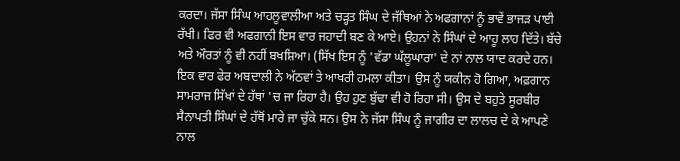ਕਰਦਾ। ਜੱਸਾ ਸਿੰਘ ਆਹਲੂਵਾਲੀਆ ਅਤੇ ਚੜ੍ਹਤ ਸਿੰਘ ਦੇ ਜੱਥਿਆਂ ਨੇ ਅਫਗਾਨਾਂ ਨੂੰ ਭਾਵੇਂ ਭਾਜੜ ਪਾਈ ਰੱਖੀ। ਫਿਰ ਵੀ ਅਫਗਾਨੀ ਇਸ ਵਾਰ ਜਹਾਦੀ ਬਣ ਕੇ ਆਏ। ਉਹਨਾਂ ਨੇ ਸਿੰਘਾਂ ਦੇ ਆਹੂ ਲਾਹ ਦਿੱਤੇ। ਬੱਚੇ ਅਤੇ ਔਰਤਾਂ ਨੂੰ ਵੀ ਨਹੀਂ ਬਖਸ਼ਿਆ। (ਸਿੱਖ ਇਸ ਨੂੰ 'ਵੱਡਾ ਘੱਲੂਘਾਰਾ' ਦੇ ਨਾਂ ਨਾਲ ਯਾਦ ਕਰਦੇ ਹਨ।
ਇਕ ਵਾਰ ਫੇਰ ਅਬਦਾਲੀ ਨੇ ਅੱਠਵਾਂ ਤੇ ਆਖਰੀ ਹਮਲਾ ਕੀਤਾ। ਉਸ ਨੂੰ ਯਕੀਨ ਹੋ ਗਿਆ, ਅਫ਼ਗਾਨ ਸਾਮਰਾਜ ਸਿੱਖਾਂ ਦੇ ਹੱਥਾਂ 'ਚ ਜਾ ਰਿਹਾ ਹੈ। ਉਹ ਹੁਣ ਬੁੱਢਾ ਵੀ ਹੋ ਰਿਹਾ ਸੀ। ਉਸ ਦੇ ਬਹੁਤੇ ਸੂਰਬੀਰ ਸੈਨਾਪਤੀ ਸਿੰਘਾਂ ਦੇ ਹੱਥੋਂ ਮਾਰੇ ਜਾ ਚੁੱਕੇ ਸਨ। ਉਸ ਨੇ ਜੱਸਾ ਸਿੰਘ ਨੂੰ ਜਾਗੀਰ ਦਾ ਲਾਲਚ ਦੇ ਕੇ ਆਪਣੇ ਨਾਲ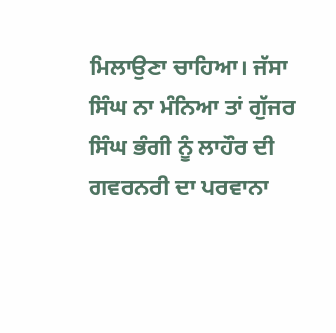ਮਿਲਾਉਣਾ ਚਾਹਿਆ। ਜੱਸਾ ਸਿੰਘ ਨਾ ਮੰਨਿਆ ਤਾਂ ਗੁੱਜਰ ਸਿੰਘ ਭੰਗੀ ਨੂੰ ਲਾਹੌਰ ਦੀ ਗਵਰਨਰੀ ਦਾ ਪਰਵਾਨਾ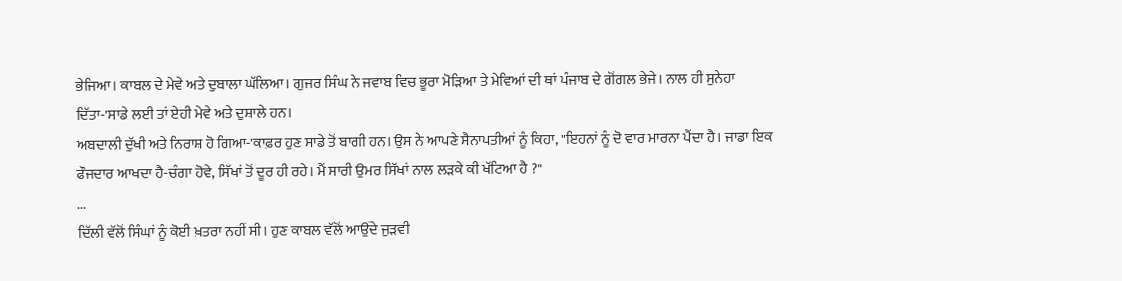ਭੇਜਿਆ। ਕਾਬਲ ਦੇ ਮੇਵੇ ਅਤੇ ਦੁਬਾਲਾ ਘੱਲਿਆ। ਗੁਜਰ ਸਿੰਘ ਨੇ ਜਵਾਬ ਵਿਚ ਭੂਰਾ ਮੋੜਿਆ ਤੇ ਮੇਵਿਆਂ ਦੀ ਥਾਂ ਪੰਜਾਬ ਦੇ ਗੋਂਗਲ ਭੇਜੇ। ਨਾਲ ਹੀ ਸੁਨੇਹਾ ਦਿੱਤਾ-'ਸਾਡੇ ਲਈ ਤਾਂ ਏਹੀ ਮੇਵੇ ਅਤੇ ਦੁਸ਼ਾਲੇ ਹਨ।
ਅਬਦਾਲੀ ਦੁੱਖੀ ਅਤੇ ਨਿਰਾਸ਼ ਹੋ ਗਿਆ-'ਕਾਫ਼ਰ ਹੁਣ ਸਾਡੇ ਤੋਂ ਬਾਗੀ ਹਨ। ਉਸ ਨੇ ਆਪਣੇ ਸੈਨਾਪਤੀਆਂ ਨੂੰ ਕਿਹਾ, "ਇਹਨਾਂ ਨੂੰ ਦੋ ਵਾਰ ਮਾਰਨਾ ਪੈਂਦਾ ਹੈ। ਜਾਡਾ ਇਕ ਫੌਜਦਾਰ ਆਖਦਾ ਹੈ-ਚੰਗਾ ਹੋਵੇ, ਸਿੱਖਾਂ ਤੋਂ ਦੂਰ ਹੀ ਰਹੇ। ਮੈਂ ਸਾਰੀ ਉਮਰ ਸਿੱਖਾਂ ਨਾਲ ਲੜਕੇ ਕੀ ਖੱਟਿਆ ਹੈ ?"
...
ਦਿੱਲੀ ਵੱਲੋਂ ਸਿੰਘਾਂ ਨੂੰ ਕੋਈ ਖ਼ਤਰਾ ਨਹੀਂ ਸੀ। ਹੁਣ ਕਾਬਲ ਵੱਲੋਂ ਆਉਂਦੇ ਜੁੜਵੀ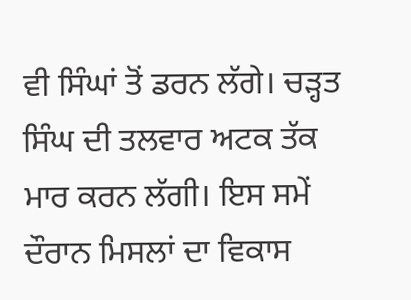ਵੀ ਸਿੰਘਾਂ ਤੋਂ ਡਰਨ ਲੱਗੇ। ਚੜ੍ਹਤ ਸਿੰਘ ਦੀ ਤਲਵਾਰ ਅਟਕ ਤੱਕ ਮਾਰ ਕਰਨ ਲੱਗੀ। ਇਸ ਸਮੇਂ ਦੌਰਾਨ ਮਿਸਲਾਂ ਦਾ ਵਿਕਾਸ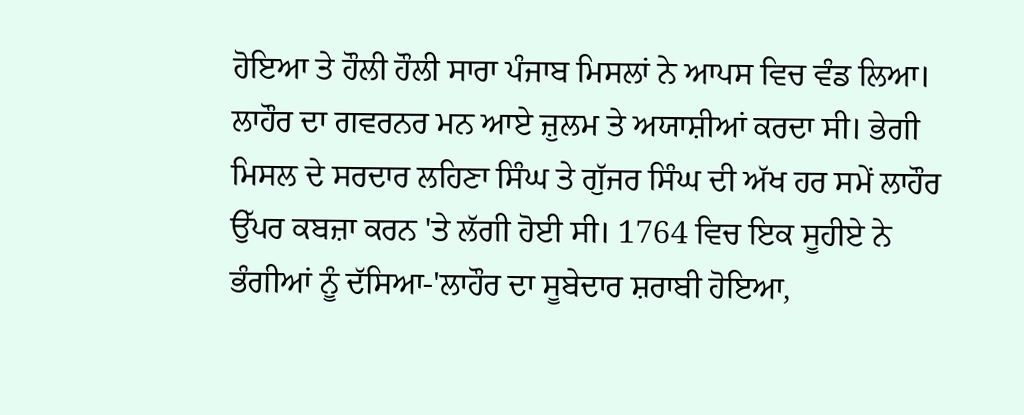ਹੋਇਆ ਤੇ ਹੌਲੀ ਹੌਲੀ ਸਾਰਾ ਪੰਜਾਬ ਮਿਸਲਾਂ ਨੇ ਆਪਸ ਵਿਚ ਵੰਡ ਲਿਆ।
ਲਾਹੌਰ ਦਾ ਗਵਰਨਰ ਮਨ ਆਏ ਜ਼ੁਲਮ ਤੇ ਅਯਾਸ਼ੀਆਂ ਕਰਦਾ ਸੀ। ਭੇਗੀ ਮਿਸਲ ਦੇ ਸਰਦਾਰ ਲਹਿਣਾ ਸਿੰਘ ਤੇ ਗੁੱਜਰ ਸਿੰਘ ਦੀ ਅੱਖ ਹਰ ਸਮੇਂ ਲਾਹੌਰ ਉੱਪਰ ਕਬਜ਼ਾ ਕਰਨ 'ਤੇ ਲੱਗੀ ਹੋਈ ਸੀ। 1764 ਵਿਚ ਇਕ ਸੂਹੀਏ ਨੇ ਭੰਗੀਆਂ ਨੂੰ ਦੱਸਿਆ-'ਲਾਹੌਰ ਦਾ ਸੂਬੇਦਾਰ ਸ਼ਰਾਬੀ ਹੋਇਆ,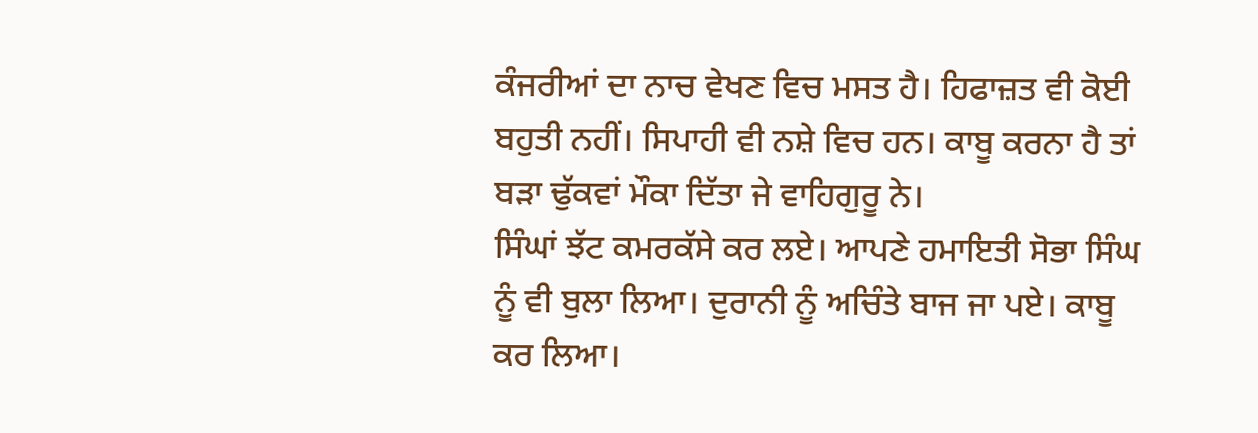ਕੰਜਰੀਆਂ ਦਾ ਨਾਚ ਵੇਖਣ ਵਿਚ ਮਸਤ ਹੈ। ਹਿਫਾਜ਼ਤ ਵੀ ਕੋਈ ਬਹੁਤੀ ਨਹੀਂ। ਸਿਪਾਹੀ ਵੀ ਨਸ਼ੇ ਵਿਚ ਹਨ। ਕਾਬੂ ਕਰਨਾ ਹੈ ਤਾਂ ਬੜਾ ਢੁੱਕਵਾਂ ਮੌਕਾ ਦਿੱਤਾ ਜੇ ਵਾਹਿਗੁਰੂ ਨੇ।
ਸਿੰਘਾਂ ਝੱਟ ਕਮਰਕੱਸੇ ਕਰ ਲਏ। ਆਪਣੇ ਹਮਾਇਤੀ ਸੋਭਾ ਸਿੰਘ ਨੂੰ ਵੀ ਬੁਲਾ ਲਿਆ। ਦੁਰਾਨੀ ਨੂੰ ਅਚਿੰਤੇ ਬਾਜ ਜਾ ਪਏ। ਕਾਬੂ ਕਰ ਲਿਆ।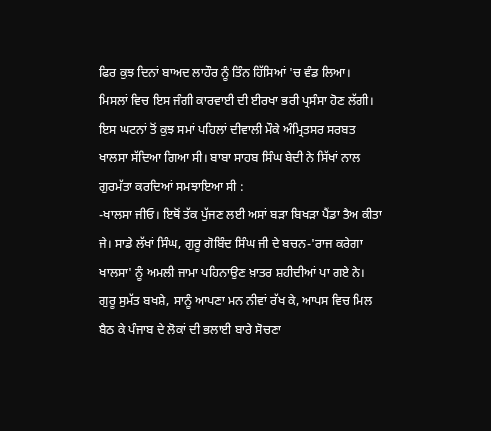ਫਿਰ ਕੁਝ ਦਿਨਾਂ ਬਾਅਦ ਲਾਹੌਰ ਨੂੰ ਤਿੰਨ ਹਿੱਸਿਆਂ 'ਚ ਵੰਡ ਲਿਆ। ਮਿਸਲਾਂ ਵਿਚ ਇਸ ਜੰਗੀ ਕਾਰਵਾਈ ਦੀ ਈਰਖਾ ਭਰੀ ਪ੍ਰਸੰਸਾ ਹੋਣ ਲੱਗੀ।
ਇਸ ਘਟਨਾਂ ਤੋਂ ਕੁਝ ਸਮਾਂ ਪਹਿਲਾਂ ਦੀਵਾਲੀ ਮੌਕੇ ਅੰਮ੍ਰਿਤਸਰ ਸਰਬਤ ਖਾਲਸਾ ਸੱਦਿਆ ਗਿਆ ਸੀ। ਬਾਬਾ ਸਾਹਬ ਸਿੰਘ ਬੇਦੀ ਨੇ ਸਿੱਖਾਂ ਨਾਲ ਗੁਰਮੱਤਾ ਕਰਦਿਆਂ ਸਮਝਾਇਆ ਸੀ :
-ਖਾਲਸਾ ਜੀਓ। ਇਥੋਂ ਤੱਕ ਪੁੱਜਣ ਲਈ ਅਸਾਂ ਬੜਾ ਬਿਖੜਾ ਪੈਂਡਾ ਤੈਅ ਕੀਤਾ ਜੇ। ਸਾਡੇ ਲੱਖਾਂ ਸਿੰਘ, ਗੁਰੂ ਗੋਬਿੰਦ ਸਿੰਘ ਜੀ ਦੇ ਬਚਨ-'ਰਾਜ ਕਰੇਗਾ ਖਾਲਸਾ' ਨੂੰ ਅਮਲੀ ਜਾਮਾ ਪਹਿਨਾਉਣ ਖ਼ਾਤਰ ਸ਼ਹੀਦੀਆਂ ਪਾ ਗਏ ਨੇ। ਗੁਰੂ ਸੁਮੱਤ ਬਖਸ਼ੇ, ਸਾਨੂੰ ਆਪਣਾ ਮਨ ਨੀਵਾਂ ਰੱਖ ਕੇ, ਆਪਸ ਵਿਚ ਮਿਲ ਬੈਠ ਕੇ ਪੰਜਾਬ ਦੇ ਲੋਕਾਂ ਦੀ ਭਲਾਈ ਬਾਰੇ ਸੋਚਣਾ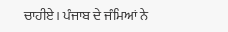ਚਾਹੀਏ। ਪੰਜਾਬ ਦੇ ਜੰਮਿਆਂ ਨੇ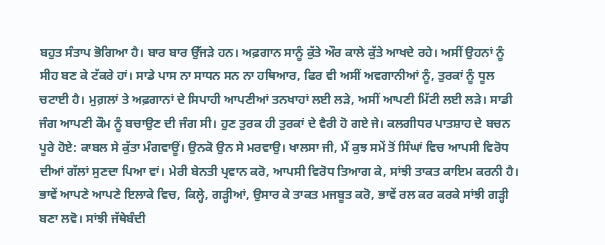ਬਹੁਤ ਸੰਤਾਪ ਭੋਗਿਆ ਹੈ। ਬਾਰ ਬਾਰ ਉੱਜੜੇ ਹਨ। ਅਫ਼ਗਾਨ ਸਾਨੂੰ ਕੁੱਤੇ ਔਰ ਕਾਲੇ ਕੁੱਤੇ ਆਖਦੇ ਰਹੇ। ਅਸੀਂ ਉਹਨਾਂ ਨੂੰ ਸੀਹ ਬਣ ਕੇ ਟੱਕਰੇ ਹਾਂ। ਸਾਡੇ ਪਾਸ ਨਾ ਸਾਧਨ ਸਨ ਨਾ ਹਥਿਆਰ, ਫਿਰ ਵੀ ਅਸੀਂ ਅਵਗਾਨੀਆਂ ਨੂੰ, ਤੁਰਕਾਂ ਨੂੰ ਧੂਲ ਚਟਾਈ ਹੈ। ਮੁਗ਼ਲਾਂ ਤੇ ਅਫ਼ਗਾਨਾਂ ਦੇ ਸਿਪਾਹੀ ਆਪਣੀਆਂ ਤਨਖਾਹਾਂ ਲਈ ਲੜੇ, ਅਸੀਂ ਆਪਣੀ ਮਿੱਟੀ ਲਈ ਲੜੇ। ਸਾਡੀ ਜੰਗ ਆਪਣੀ ਕੌਮ ਨੂੰ ਬਚਾਉਣ ਦੀ ਜੰਗ ਸੀ। ਹੁਣ ਤੁਰਕ ਹੀ ਤੁਰਕਾਂ ਦੇ ਵੈਰੀ ਹੋ ਗਏ ਜੇ। ਕਲਗੀਧਰ ਪਾਤਸ਼ਾਹ ਦੇ ਬਚਨ ਪੂਰੇ ਹੋਏ: ਕਾਬਲ ਸੇ ਕੁੱਤਾ ਮੰਗਵਾਊਂ। ਉਨਕੋ ਉਨ ਸੇ ਮਰਵਾਉ। ਖਾਲਸਾ ਜੀ, ਮੈਂ ਕੁਝ ਸਮੇਂ ਤੋਂ ਸਿੰਘਾਂ ਵਿਚ ਆਪਸੀ ਵਿਰੋਧ ਦੀਆਂ ਗੱਲਾਂ ਸੁਣਦਾ ਪਿਆ ਵਾਂ। ਮੇਰੀ ਬੇਨਤੀ ਪ੍ਰਵਾਨ ਕਰੋ, ਆਪਸੀ ਵਿਰੋਧ ਤਿਆਗ ਕੇ, ਸਾਂਝੀ ਤਾਕਤ ਕਾਇਮ ਕਰਨੀ ਹੈ। ਭਾਵੇਂ ਆਪਣੇ ਆਪਣੇ ਇਲਾਕੇ ਵਿਚ, ਕਿਲ੍ਹੇ, ਗੜ੍ਹੀਆਂ, ਉਸਾਰ ਕੇ ਤਾਕਤ ਮਜਬੂਤ ਕਰੋ, ਭਾਵੇਂ ਰਲ ਕਰ ਕਰਕੇ ਸਾਂਝੀ ਗੜ੍ਹੀ ਬਣਾ ਲਵੋ। ਸਾਂਝੀ ਜੱਥੇਬੰਦੀ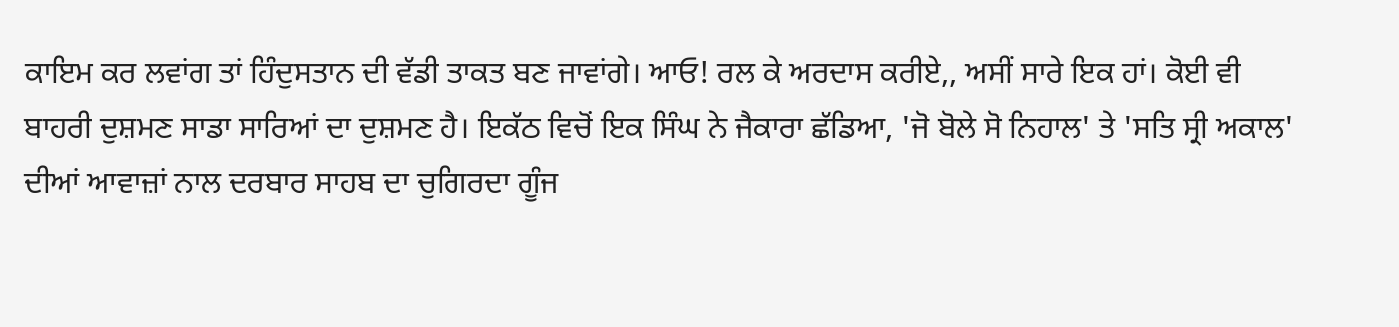ਕਾਇਮ ਕਰ ਲਵਾਂਗ ਤਾਂ ਹਿੰਦੁਸਤਾਨ ਦੀ ਵੱਡੀ ਤਾਕਤ ਬਣ ਜਾਵਾਂਗੇ। ਆਓ! ਰਲ ਕੇ ਅਰਦਾਸ ਕਰੀਏ,, ਅਸੀਂ ਸਾਰੇ ਇਕ ਹਾਂ। ਕੋਈ ਵੀ ਬਾਹਰੀ ਦੁਸ਼ਮਣ ਸਾਡਾ ਸਾਰਿਆਂ ਦਾ ਦੁਸ਼ਮਣ ਹੈ। ਇਕੱਠ ਵਿਚੋਂ ਇਕ ਸਿੰਘ ਨੇ ਜੈਕਾਰਾ ਛੱਡਿਆ, 'ਜੋ ਬੋਲੇ ਸੋ ਨਿਹਾਲ' ਤੇ 'ਸਤਿ ਸ੍ਰੀ ਅਕਾਲ' ਦੀਆਂ ਆਵਾਜ਼ਾਂ ਨਾਲ ਦਰਬਾਰ ਸਾਹਬ ਦਾ ਚੁਗਿਰਦਾ ਗੂੰਜ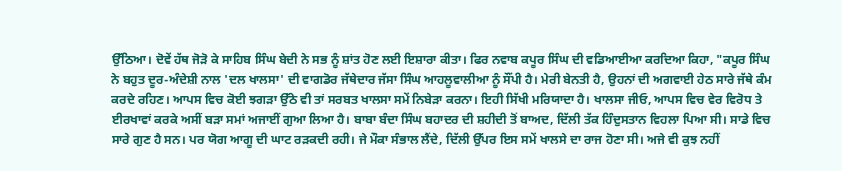ਉੱਠਿਆ। ਦੋਵੇਂ ਹੱਥ ਜੋੜੋ ਕੇ ਸਾਹਿਬ ਸਿੰਘ ਬੇਦੀ ਨੇ ਸਭ ਨੂੰ ਸ਼ਾਂਤ ਹੋਣ ਲਈ ਇਸ਼ਾਰਾ ਕੀਤਾ। ਫਿਰ ਨਵਾਬ ਕਪੂਰ ਸਿੰਘ ਦੀ ਵਡਿਆਈਆ ਕਰਦਿਆ ਕਿਹਾ, "ਕਪੂਰ ਸਿੰਘ ਨੇ ਬਹੁਤ ਦੂਰ-ਅੰਦੇਸ਼ੀ ਨਾਲ 'ਦਲ ਖਾਲਸਾ' ਦੀ ਵਾਗਡੋਰ ਜੱਥੇਦਾਰ ਜੱਸਾ ਸਿੰਘ ਆਹਲੂਵਾਲੀਆ ਨੂੰ ਸੌਂਪੀ ਹੈ। ਮੇਰੀ ਬੇਨਤੀ ਹੈ, ਉਹਨਾਂ ਦੀ ਅਗਵਾਈ ਹੇਠ ਸਾਰੇ ਜੱਥੇ ਕੰਮ ਕਰਦੇ ਰਹਿਣ। ਆਪਸ ਵਿਚ ਕੋਈ ਝਗੜਾ ਉੱਠੇ ਵੀ ਤਾਂ ਸਰਬਤ ਖਾਲਸਾ ਸਮੇਂ ਨਿਬੇੜਾ ਕਰਨਾ। ਇਹੀ ਸਿੱਖੀ ਮਰਿਯਾਦਾ ਹੈ। ਖਾਲਸਾ ਜੀਓ, ਆਪਸ ਵਿਚ ਵੇਰ ਵਿਰੋਧ ਤੇ ਈਰਖਾਵਾਂ ਕਰਕੇ ਅਸੀਂ ਬੜਾ ਸਮਾਂ ਅਜਾਈਂ ਗੁਆ ਲਿਆ ਹੈ। ਬਾਬਾ ਬੰਦਾ ਸਿੰਘ ਬਹਾਦਰ ਦੀ ਸ਼ਹੀਦੀ ਤੋਂ ਬਾਅਦ, ਦਿੱਲੀ ਤੱਕ ਹਿੰਦੁਸਤਾਨ ਵਿਹਲਾ ਪਿਆ ਸੀ। ਸਾਡੇ ਵਿਚ ਸਾਰੇ ਗੁਣ ਹੈ ਸਨ। ਪਰ ਯੋਗ ਆਗੂ ਦੀ ਘਾਟ ਰੜਕਦੀ ਰਹੀ। ਜੇ ਮੌਕਾ ਸੰਭਾਲ ਲੈਂਦੇ, ਦਿੱਲੀ ਉੱਪਰ ਇਸ ਸਮੇਂ ਖਾਲਸੇ ਦਾ ਰਾਜ ਹੋਣਾ ਸੀ। ਅਜੇ ਵੀ ਕੁਝ ਨਹੀਂ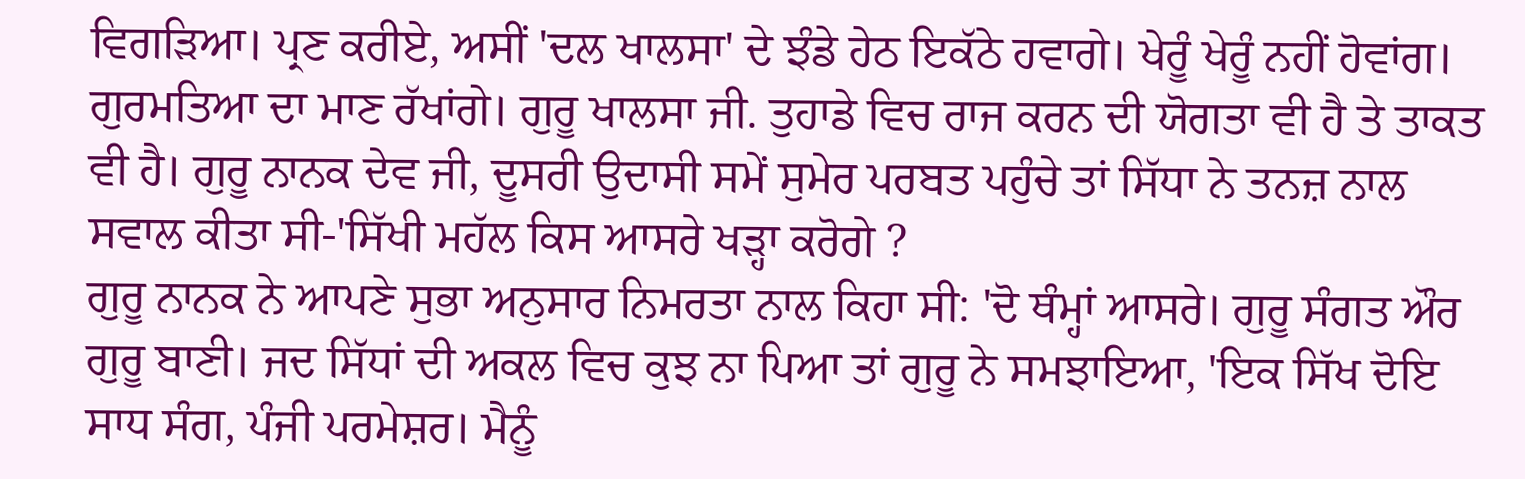ਵਿਗੜਿਆ। ਪ੍ਰਣ ਕਰੀਏ, ਅਸੀਂ 'ਦਲ ਖਾਲਸਾ' ਦੇ ਝੰਡੇ ਹੇਠ ਇਕੱਠੇ ਹਵਾਗੇ। ਖੇਰੂੰ ਖੇਰੂੰ ਨਹੀਂ ਹੋਵਾਂਗ। ਗੁਰਮਤਿਆ ਦਾ ਮਾਣ ਰੱਖਾਂਗੇ। ਗੁਰੂ ਖਾਲਸਾ ਜੀ. ਤੁਹਾਡੇ ਵਿਚ ਰਾਜ ਕਰਨ ਦੀ ਯੋਗਤਾ ਵੀ ਹੈ ਤੇ ਤਾਕਤ ਵੀ ਹੈ। ਗੁਰੂ ਨਾਨਕ ਦੇਵ ਜੀ, ਦੂਸਰੀ ਉਦਾਸੀ ਸਮੇਂ ਸੁਮੇਰ ਪਰਬਤ ਪਹੁੰਚੇ ਤਾਂ ਸਿੱਧਾ ਨੇ ਤਨਜ਼ ਨਾਲ ਸਵਾਲ ਕੀਤਾ ਸੀ-'ਸਿੱਖੀ ਮਹੱਲ ਕਿਸ ਆਸਰੇ ਖੜ੍ਹਾ ਕਰੋਗੇ ?
ਗੁਰੂ ਨਾਨਕ ਨੇ ਆਪਣੇ ਸੁਭਾ ਅਨੁਸਾਰ ਨਿਮਰਤਾ ਨਾਲ ਕਿਹਾ ਸੀ: 'ਦੋ ਥੰਮ੍ਹਾਂ ਆਸਰੇ। ਗੁਰੂ ਸੰਗਤ ਔਰ ਗੁਰੂ ਬਾਣੀ। ਜਦ ਸਿੱਧਾਂ ਦੀ ਅਕਲ ਵਿਚ ਕੁਝ ਨਾ ਪਿਆ ਤਾਂ ਗੁਰੂ ਨੇ ਸਮਝਾਇਆ, 'ਇਕ ਸਿੱਖ ਦੋਇ ਸਾਧ ਸੰਗ, ਪੰਜੀ ਪਰਮੇਸ਼ਰ। ਮੈਨੂੰ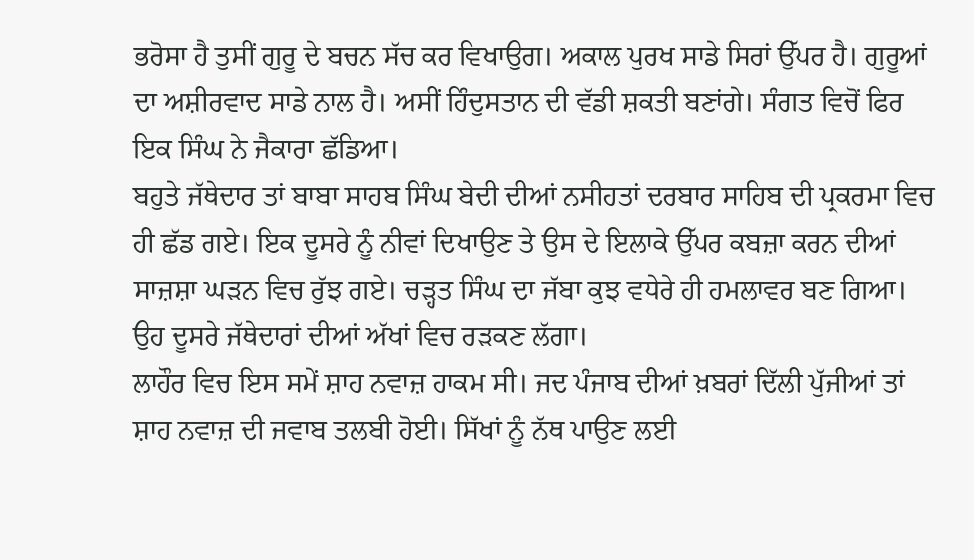ਭਰੋਸਾ ਹੈ ਤੁਸੀਂ ਗੁਰੂ ਦੇ ਬਚਨ ਸੱਚ ਕਰ ਵਿਖਾਉਗ। ਅਕਾਲ ਪੁਰਖ ਸਾਡੇ ਸਿਰਾਂ ਉੱਪਰ ਹੈ। ਗੁਰੂਆਂ ਦਾ ਅਸ਼ੀਰਵਾਦ ਸਾਡੇ ਨਾਲ ਹੈ। ਅਸੀਂ ਹਿੰਦੁਸਤਾਨ ਦੀ ਵੱਡੀ ਸ਼ਕਤੀ ਬਣਾਂਗੇ। ਸੰਗਤ ਵਿਚੋਂ ਫਿਰ ਇਕ ਸਿੰਘ ਨੇ ਜੈਕਾਰਾ ਛੱਡਿਆ।
ਬਹੁਤੇ ਜੱਥੇਦਾਰ ਤਾਂ ਬਾਬਾ ਸਾਹਬ ਸਿੰਘ ਬੇਦੀ ਦੀਆਂ ਨਸੀਹਤਾਂ ਦਰਬਾਰ ਸਾਹਿਬ ਦੀ ਪ੍ਰਕਰਮਾ ਵਿਚ ਹੀ ਛੱਡ ਗਏ। ਇਕ ਦੂਸਰੇ ਨੂੰ ਨੀਵਾਂ ਦਿਖਾਉਣ ਤੇ ਉਸ ਦੇ ਇਲਾਕੇ ਉੱਪਰ ਕਬਜ਼ਾ ਕਰਨ ਦੀਆਂ ਸਾਜ਼ਸ਼ਾ ਘੜਨ ਵਿਚ ਰੁੱਝ ਗਏ। ਚੜ੍ਹਤ ਸਿੰਘ ਦਾ ਜੱਬਾ ਕੁਝ ਵਧੇਰੇ ਹੀ ਹਮਲਾਵਰ ਬਣ ਗਿਆ। ਉਹ ਦੂਸਰੇ ਜੱਥੇਦਾਰਾਂ ਦੀਆਂ ਅੱਖਾਂ ਵਿਚ ਰੜਕਣ ਲੱਗਾ।
ਲਾਹੌਰ ਵਿਚ ਇਸ ਸਮੇਂ ਸ਼ਾਹ ਨਵਾਜ਼ ਹਾਕਮ ਸੀ। ਜਦ ਪੰਜਾਬ ਦੀਆਂ ਖ਼ਬਰਾਂ ਦਿੱਲੀ ਪੁੱਜੀਆਂ ਤਾਂ ਸ਼ਾਹ ਨਵਾਜ਼ ਦੀ ਜਵਾਬ ਤਲਬੀ ਹੋਈ। ਸਿੱਖਾਂ ਨੂੰ ਨੱਥ ਪਾਉਣ ਲਈ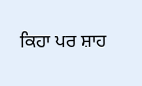ਕਿਹਾ ਪਰ ਸ਼ਾਹ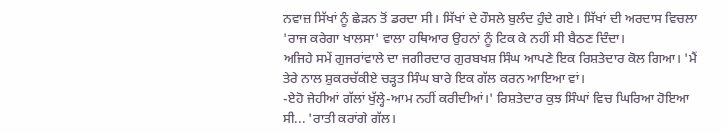ਨਵਾਜ਼ ਸਿੱਖਾਂ ਨੂੰ ਛੇੜਨ ਤੋਂ ਡਰਦਾ ਸੀ। ਸਿੱਖਾਂ ਦੇ ਹੌਸਲੇ ਬੁਲੰਦ ਹੁੰਦੇ ਗਏ। ਸਿੱਖਾਂ ਦੀ ਅਰਦਾਸ ਵਿਚਲਾ 'ਰਾਜ ਕਰੇਗਾ ਖਾਲਸਾ' ਵਾਲਾ ਹਥਿਆਰ ਉਹਨਾਂ ਨੂੰ ਟਿਕ ਕੇ ਨਹੀਂ ਸੀ ਬੈਠਣ ਦਿੰਦਾ।
ਅਜਿਹੇ ਸਮੇਂ ਗੁਜਰਾਂਵਾਲੇ ਦਾ ਜਗੀਰਦਾਰ ਗੁਰਬਖਸ਼ ਸਿੰਘ ਆਪਣੇ ਇਕ ਰਿਸ਼ਤੇਦਾਰ ਕੋਲ ਗਿਆ। 'ਮੈਂ ਤੇਰੇ ਨਾਲ ਸ਼ੁਕਰਚੱਕੀਏ ਚੜ੍ਹਤ ਸਿੰਘ ਬਾਰੇ ਇਕ ਗੱਲ ਕਰਨ ਆਇਆ ਵਾਂ।
-ਏਹੋ ਜੇਹੀਆਂ ਗੱਲਾਂ ਖੁੱਲ੍ਹੇ-ਆਮ ਨਹੀਂ ਕਰੀਦੀਆਂ।' ਰਿਸ਼ਤੇਦਾਰ ਕੁਝ ਸਿੰਘਾਂ ਵਿਚ ਘਿਰਿਆ ਹੋਇਆ ਸੀ... 'ਰਾਤੀ ਕਰਾਂਗੇ ਗੱਲ।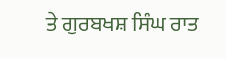ਤੇ ਗੁਰਬਖਸ਼ ਸਿੰਘ ਰਾਤ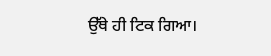ਉੱਥੇ ਹੀ ਟਿਕ ਗਿਆ।